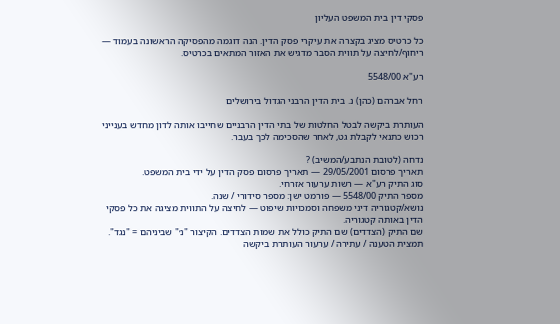פסקי דין בית המשפט העליון

כל כרטיס מציג בקצרה את עיקרי פסק הדין. הנה דוגמה מהפסיקה הראשונה בעמוד — ריחוף/לחיצה על תווית הסבר מדגיש את האזור המתאים בכרטיס.

רע"א 5548/00

רחל אברהם (כהן) נ. בית הדין הרבני הגדול בירושלים

העותרת ביקשה לבטל החלטות של בתי הדין הרבניים שחייבו אותה לדון מחדש בענייני רכוש כתנאי לקבלת גט, לאחר שהסכימה לכך בעבר.

נדחה (לטובת הנתבע/המשיב) ?
תאריך פרסום 29/05/2001 — תאריך פרסום פסק הדין על ידי בית המשפט.
סוג התיק רע"א — רשות ערעור אזרחי.
מספר התיק 5548/00 — פורמט ישן: מספר סידורי / שנה.
נושא/קטגוריה דיני משפחה וסמכויות שיפוט — לחיצה על התווית מציגה את כל פסקי הדין באותה קטגוריה.
שם התיק (הצדדים) שם התיק כולל את שמות הצדדים. הקיצור "נ׳" שביניהם = "נגד".
תמצית הטענה / עתירה / ערעור העותרת ביקשה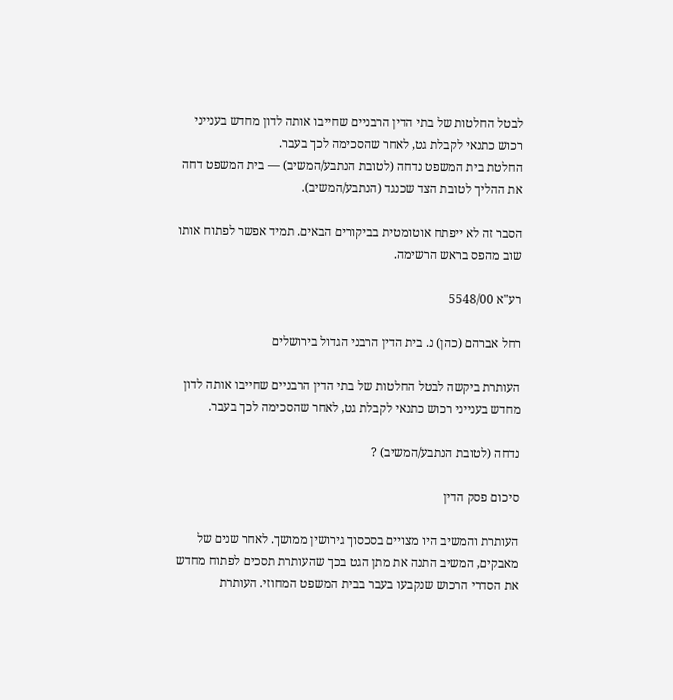לבטל החלטות של בתי הדין הרבניים שחייבו אותה לדון מחדש בענייני רכוש כתנאי לקבלת גט, לאחר שהסכימה לכך בעבר.
החלטת בית המשפט נדחה (לטובת הנתבע/המשיב) — בית המשפט דחה את ההליך לטובת הצד שכנגד (הנתבע/המשיב).

הסבר זה לא ייפתח אוטומטית בביקורים הבאים. תמיד אפשר לפתוח אותו שוב מהפס בראש הרשימה.

רע"א 5548/00

רחל אברהם (כהן) נ. בית הדין הרבני הגדול בירושלים

העותרת ביקשה לבטל החלטות של בתי הדין הרבניים שחייבו אותה לדון מחדש בענייני רכוש כתנאי לקבלת גט, לאחר שהסכימה לכך בעבר.

נדחה (לטובת הנתבע/המשיב) ?

סיכום פסק הדין

העותרת והמשיב היו מצויים בסכסוך גירושין ממושך. לאחר שנים של מאבקים, המשיב התנה את מתן הגט בכך שהעותרת תסכים לפתוח מחדש את הסדרי הרכוש שנקבעו בעבר בבית המשפט המחוזי. העותרת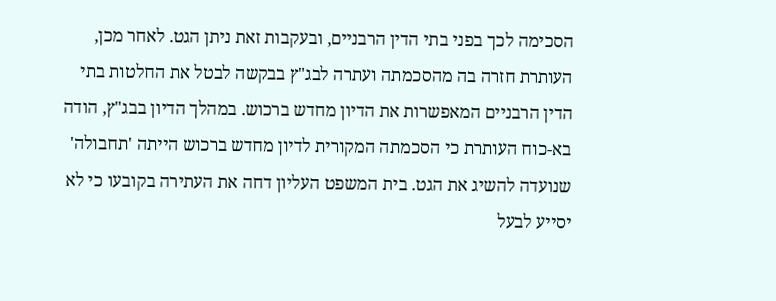הסכימה לכך בפני בתי הדין הרבניים, ובעקבות זאת ניתן הגט. לאחר מכן, העותרת חזרה בה מהסכמתה ועתרה לבג"ץ בבקשה לבטל את החלטות בתי הדין הרבניים המאפשרות את הדיון מחדש ברכוש. במהלך הדיון בבג"ץ, הודה בא-כוח העותרת כי הסכמתה המקורית לדיון מחדש ברכוש הייתה 'תחבולה' שנועדה להשיג את הגט. בית המשפט העליון דחה את העתירה בקובעו כי לא יסייע לבעל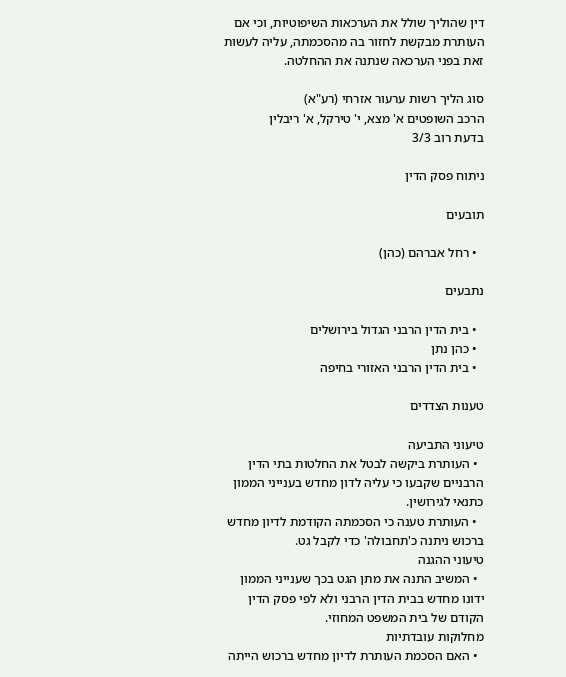דין שהוליך שולל את הערכאות השיפוטיות, וכי אם העותרת מבקשת לחזור בה מהסכמתה, עליה לעשות זאת בפני הערכאה שנתנה את ההחלטה.

סוג הליך רשות ערעור אזרחי (רע"א)
הרכב השופטים א' מצא, י' טירקל, א' ריבלין
בדעת רוב 3/3

ניתוח פסק הדין

תובעים

  • רחל אברהם (כהן)

נתבעים

  • בית הדין הרבני הגדול בירושלים
  • כהן נתן
  • בית הדין הרבני האזורי בחיפה

טענות הצדדים

טיעוני התביעה
  • העותרת ביקשה לבטל את החלטות בתי הדין הרבניים שקבעו כי עליה לדון מחדש בענייני הממון כתנאי לגירושין.
  • העותרת טענה כי הסכמתה הקודמת לדיון מחדש ברכוש ניתנה כ'תחבולה' כדי לקבל גט.
טיעוני ההגנה
  • המשיב התנה את מתן הגט בכך שענייני הממון ידונו מחדש בבית הדין הרבני ולא לפי פסק הדין הקודם של בית המשפט המחוזי.
מחלוקות עובדתיות
  • האם הסכמת העותרת לדיון מחדש ברכוש הייתה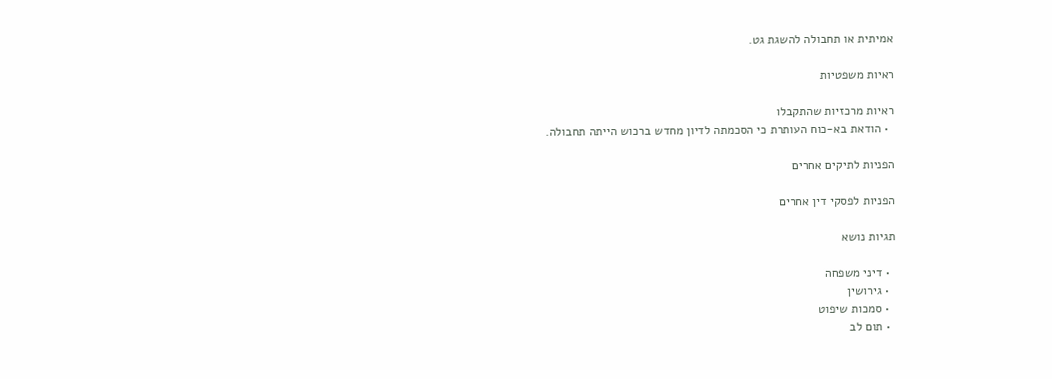אמיתית או תחבולה להשגת גט.

ראיות משפטיות

ראיות מרכזיות שהתקבלו
  • הודאת בא-כוח העותרת כי הסכמתה לדיון מחדש ברכוש הייתה תחבולה.

הפניות לתיקים אחרים

הפניות לפסקי דין אחרים

תגיות נושא

  • דיני משפחה
  • גירושין
  • סמכות שיפוט
  • תום לב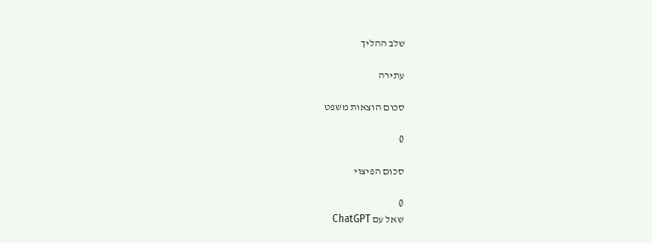שלב ההליך

עתירה

סכום הוצאות משפט

0

סכום הפיצוי

0
שאל עם ChatGPT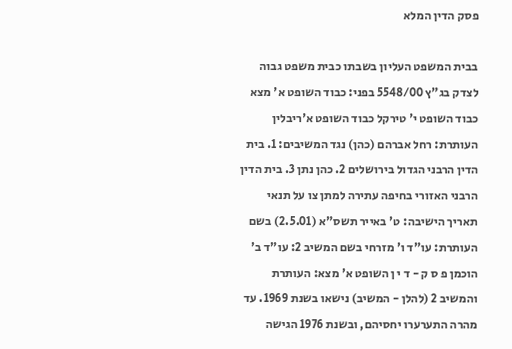פסק הדין המלא

בבית המשפט העליון בשבתו כבית משפט גבוה לצדק בג"ץ 5548/00 בפני: כבוד השופט א' מצא כבוד השופט י' טירקל כבוד השופט א'ריבלין העותרת: רחל אברהם (כהן) נגד המשיבים: 1. בית הדין הרבני הגדול בירושלים 2. כהן נתן 3. בית הדין הרבני האזורי בחיפה עתירה למתן צו על תנאי תאריך הישיבה: ט' באייר תשס"א (2.5.01) בשם העותרת: עו"ד ו' מזרחי בשם המשיב 2: עו"ד ב' הוכמן פ ס ק - ד י ן השופט א' מצא: העותרת והמשיב 2 (להלן - המשיב) נישאו בשנת 1969. עד מהרה התערערו יחסיהם, ובשנת 1976 הגישה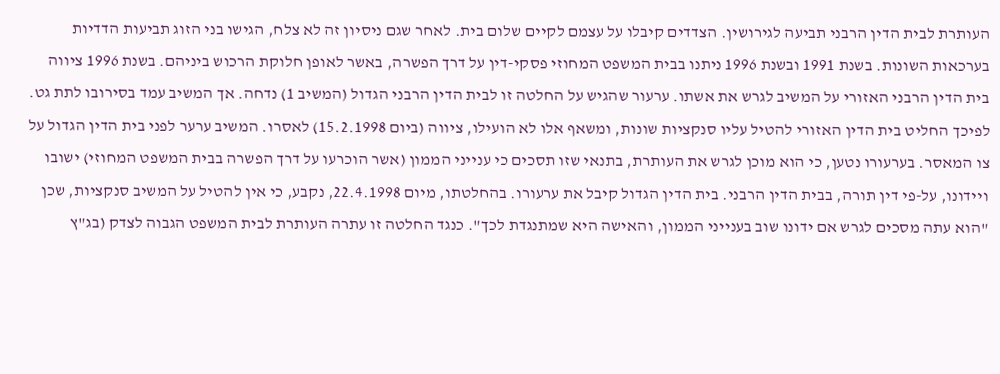העותרת לבית הדין הרבני תביעה לגירושין. הצדדים קיבלו על עצמם לקיים שלום בית. לאחר שגם ניסיון זה לא צלח, הגישו בני הזוג תביעות הדדיות בערכאות השונות. בשנת 1991 ובשנת 1996 ניתנו בבית המשפט המחוזי פסקי-דין על דרך הפשרה, באשר לאופן חלוקת הרכוש ביניהם. בשנת 1996 ציווה בית הדין הרבני האזורי על המשיב לגרש את אשתו. ערעור שהגיש על החלטה זו לבית הדין הרבני הגדול (המשיב 1) נדחה. אך המשיב עמד בסירובו לתת גט. לפיכך החליט בית הדין האזורי להטיל עליו סנקציות שונות, ומשאף אלו לא הועילו, ציווה (ביום 15.2.1998) לאסרו. המשיב ערער לפני בית הדין הגדול על צו המאסר. בערעורו נטען, כי הוא מוכן לגרש את העותרת, בתנאי שזו תסכים כי ענייני הממון (אשר הוכרעו על דרך הפשרה בבית המשפט המחוזי) ישובו ויידונו, על-פי דין תורה, בבית הדין הרבני. בית הדין הגדול קיבל את ערעורו. בהחלטתו, מיום 22.4.1998, נקבע, כי אין להטיל על המשיב סנקציות, שכן "הוא עתה מסכים לגרש אם ידונו שוב בענייני הממון, והאישה היא שמתנגדת לכך". כנגד החלטה זו עתרה העותרת לבית המשפט הגבוה לצדק (בג"ץ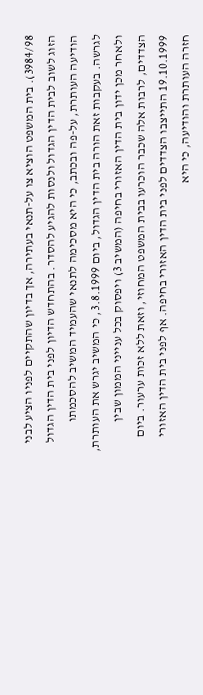3984/98). בית המשפט הוציא צו על-תנאי בעתירה, אך בדיון שהתקיים לפניו הציע לבני הזוג לשוב לבית הדין הגדול ולנסות להגיע להסדר. בהתחדש הדיון לפני בית הדין הגדול הודיעה העותרת, על-פה ובכתב, כי היא מסכימה לתנאי שהעמיד המשיב להסכמתו לגרשה. בעקבות זאת הורה בית הדין הגדול, ביום 3.8.1999, כי המשיב יגרש את העותרת, ולאחר מכן ידון בית הדין האזורי בחיפה (המשיב 3) ויפסוק בכל ענייני הממון שבין הצדדים, לרבות אלה שכבר הוכרעו בבית המשפט המחוזי, וזאת ללא זכות ערעור. ביום 19.10.1999 התייצבו הצדדים לפני בית הדין האזורי בחיפה. אף לפני בית הדין האזורי חזרה העותרת והודיעה, כי היא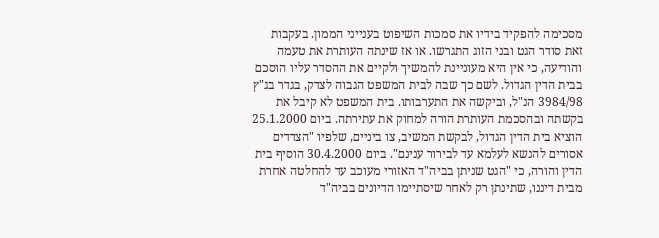מסכימה להפקיד בידיו את סמכות השיפוט בענייני הממון. בעקבות זאת סודר הגט ובני הזוג התגרשו. או אז שינתה העותרת את טעמה והודיעה, כי אין היא מעוניינת להמשיך ולקיים את ההסדר עליו הוסכם בבית הדין הגדול. לשם כך שבה לבית המשפט הגבוה לצדק, בגדר בג"ץ 3984/98 הנ"ל, וביקשה את התערבותו. בית המשפט לא קיבל את בקשתה ובהסכמת העותרת הורה למחוק את עתירתה. ביום 25.1.2000 הוציא בית הדין הגדול, לבקשת המשיב, צו ביניים, שלפיו "הצדדים אסורים להנשא לעלמא עד לבירור ענינם". ביום 30.4.2000 הוסיף בית הדין והורה, כי "הגט שניתן בביה"ד האזורי מעוכב עד להחלטה אחרת מבית דיננו, שתינתן רק לאחר שיסתיימו הדיונים בביה"ד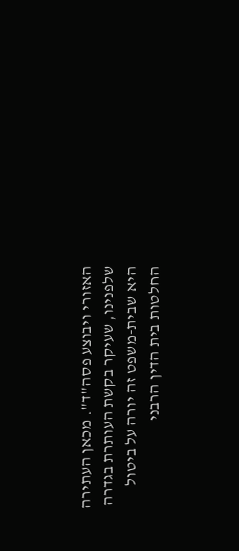האזורי ויבוצע פסה"ד". מכאן העתירה שלפנינו, שעיקר בקשת העותרת בגדרה היא שבית-משפט זה יורה על ביטול החלטות בית הדין הרבני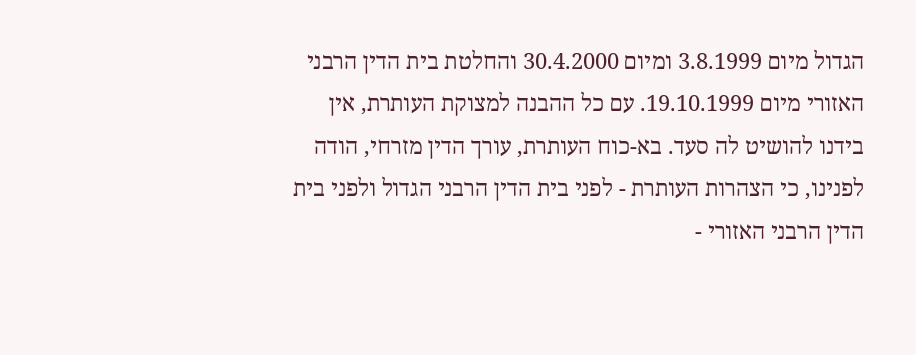הגדול מיום 3.8.1999 ומיום 30.4.2000 והחלטת בית הדין הרבני האזורי מיום 19.10.1999. עם כל ההבנה למצוקת העותרת, אין בידנו להושיט לה סעד. בא-כוח העותרת, עורך הדין מזרחי, הודה לפנינו, כי הצהרות העותרת - לפני בית הדין הרבני הגדול ולפני בית הדין הרבני האזורי -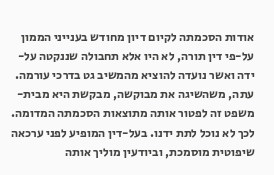אודות הסכמתה לקיום דיון מחודש בענייני הממון על-פי דין תורה, לא היו אלא תחבולה שננקטה על-ידה ואשר נועדה להוציא מהמשיב גט בדרכי עורמה. עתה, משהשיגה את מבוקשה, מבקשת היא מבית-משפט זה לפטור אותה מתוצאות הסכמתה המדומה. לכך לא נוכל לתת ידנו. בעל-דין המופיע לפני ערכאה שיפוטית מוסמכת, וביודעין מוליך אותה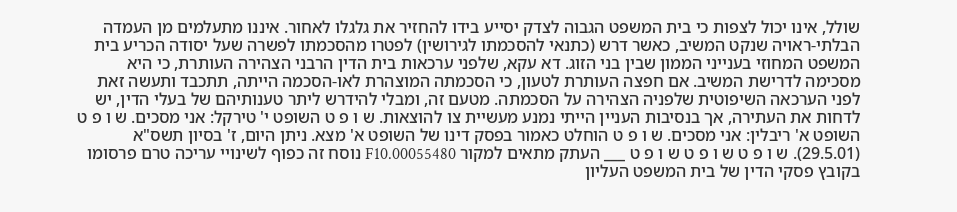שולל, אינו יכול לצפות כי בית המשפט הגבוה לצדק יסייע בידו להחזיר את גלגלו לאחור. איננו מתעלמים מן העמדה הבלתי-ראויה שנקט המשיב, כאשר דרש (כתנאי להסכמתו לגירושין) לפטרו מהסכמתו לפשרה שעל יסודה הכריע בית המשפט המחוזי בענייני הממון שבין בני הזוג. דא עקא, שלפני ערכאות בית הדין הרבני הצהירה העותרת, כי היא מסכימה לדרישת המשיב. אם חפצה העותרת לטעון, כי הסכמתה המוצהרת לאו-הסכמה הייתה, תתכבד ותעשה זאת לפני הערכאה השיפוטית שלפניה הצהירה על הסכמתה. מטעם זה, ומבלי להידרש ליתר טענותיהם של בעלי הדין, יש לדחות את העתירה, אך בנסיבות העניין הייתי נמנע מעשיית צו להוצאות. ש ו פ ט השופט י' טירקל: אני מסכים. ש ו פ ט השופט א' ריבלין: אני מסכים. ש ו פ ט הוחלט כאמור בפסק דינו של השופט א' מצא. ניתן היום, ז' בסיון תשס"א (29.5.01). ש ו פ ט ש ו פ ט ש ו פ ט ___ העתק מתאים למקור 00055480.F10 נוסח זה כפוף לשינויי עריכה טרם פרסומו בקובץ פסקי הדין של בית המשפט העליון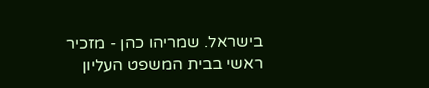בישראל. שמריהו כהן - מזכיר ראשי בבית המשפט העליון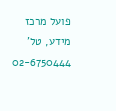פועל מרכז מידע, טל' 02-6750444